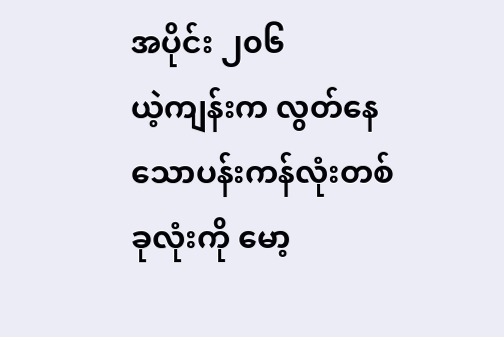အပိုင်း ၂၀၆
ယဲ့ကျန်းက လွတ်နေသောပန်းကန်လုံးတစ်ခုလုံးကို မော့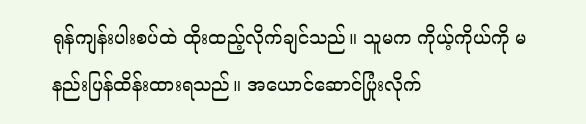ရုန်ကျန်းပါးစပ်ထဲ ထိုးထည့်လိုက်ချင်သည်။ သူမက ကိုယ့်ကိုယ်ကို မနည်းပြန်ထိန်းထားရသည်။ အယောင်ဆောင်ပြုံးလိုက်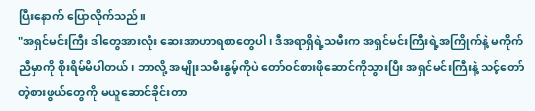ပြီးနောက် ပြောလိုက်သည်။
"အရှင်မင်းကြီး ဒါတွေအားလုံး ဆေးအာဟာရစာတွေပါ၊ ဒီအရာရှိရဲ့သမီးက အရှင်မင်းကြီးရဲ့အကြိုက်နဲ့ မကိုက်ညီမှာကို စိုးရိမ်မိပါတယ်၊ ဘာလို့ အမျိုးသမီးနွမ့်ကိုပဲ တော်ဝင်စားဖိုဆောင်ကိုသွားပြီး အရှင်မင်းကြီးနဲ့ သင့်တော်တဲ့စားဖွယ်တွေကို မယူဆောင်ခိုင်းတာ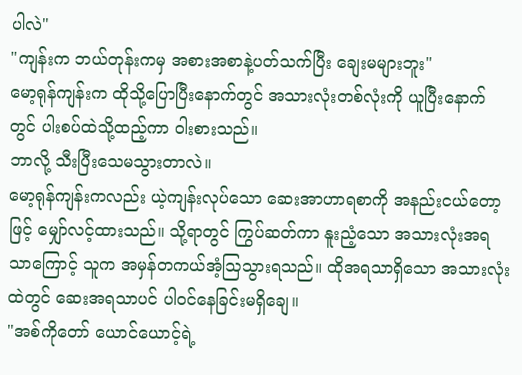ပါလဲ"
"ကျန်းက ဘယ်တုန်းကမှ အစားအစာနဲ့ပတ်သက်ပြီး ချေးမများဘူး"
မော့ရုန်ကျန်းက ထိုသို့ပြောပြီးနောက်တွင် အသားလုံးတစ်လုံးကို ယူပြီးနောက်တွင် ပါးစပ်ထဲသို့ထည့်ကာ ဝါးစားသည်။
ဘာလို့ သီးပြီးသေမသွားတာလဲ။
မော့ရုန်ကျန်းကလည်း ယဲ့ကျန်းလုပ်သော ဆေးအာဟာရစာကို အနည်းငယ်တော့ဖြင့် မျှော်လင့်ထားသည်။ သို့ရာတွင် ကြွပ်ဆတ်ကာ နူးညံ့သော အသားလုံးအရသာကြောင့် သူက အမှန်တကယ်အံ့ဩသွားရသည်။ ထိုအရသာရှိသော အသားလုံးထဲတွင် ဆေးအရသာပင် ပါဝင်နေခြင်းမရှိချေ။
"အစ်ကိုတော် ယောင်ယောင့်ရဲ့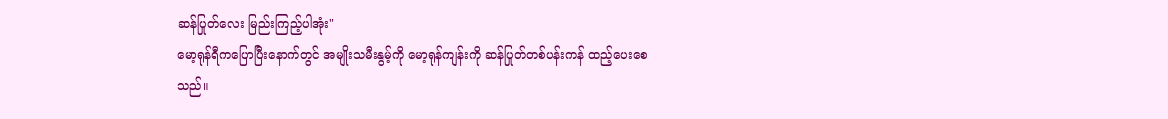ဆန်ပြုတ်လေး မြည်းကြည့်ပါအုံး"
မော့ရုန်ရီကပြောပြီးနောက်တွင် အမျိုးသမီးနွမ့်ကို မော့ရုန်ကျန်းကို ဆန်ပြုတ်တစ်ပန်းကန် ထည့်ပေးစေသည်။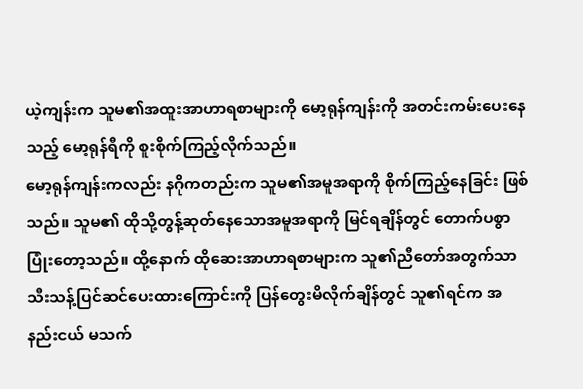ယဲ့ကျန်းက သူမ၏အထူးအာဟာရစာများကို မော့ရုန်ကျန်းကို အတင်းကမ်းပေးနေသည့် မော့ရုန်ရီကို စူးစိုက်ကြည့်လိုက်သည်။
မော့ရုန်ကျန်းကလည်း နဂိုကတည်းက သူမ၏အမူအရာကို စိုက်ကြည့်နေခြင်း ဖြစ်သည်။ သူမ၏ ထိုသို့တွန့်ဆုတ်နေသောအမူအရာကို မြင်ရချိန်တွင် တောက်ပစွာ ပြုံးတော့သည်။ ထို့နောက် ထိုဆေးအာဟာရစာများက သူ၏ညီတော်အတွက်သာ သီးသန့်ပြင်ဆင်ပေးထားကြောင်းကို ပြန်တွေးမိလိုက်ချိန်တွင် သူ၏ရင်က အနည်းငယ် မသက်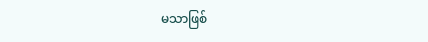မသာဖြစ်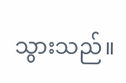သွားသည်။